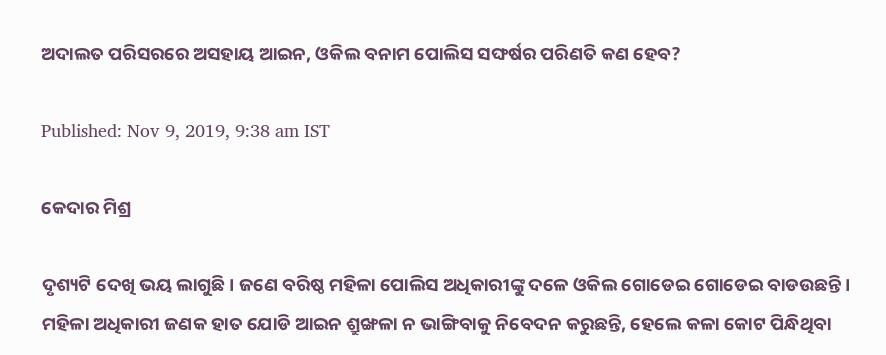ଅଦାଲତ ପରିସରରେ ଅସହାୟ ଆଇନ, ଓକିଲ ବନାମ ପୋଲିସ ସଙ୍ଘର୍ଷର ପରିଣତି କଣ ହେବ?

Published: Nov 9, 2019, 9:38 am IST

କେଦାର ମିଶ୍ର

ଦୃଶ୍ୟଟି ଦେଖି ଭୟ ଲାଗୁଛି। ଜଣେ ବରିଷ୍ଠ ମହିଳା ପୋଲିସ ଅଧିକାରୀଙ୍କୁ ଦଳେ ଓକିଲ ଗୋଡେଇ ଗୋଡେଇ ବାଡଉଛନ୍ତି। ମହିଳା ଅଧିକାରୀ ଜଣକ ହାତ ଯୋଡି ଆଇନ ଶ୍ରୁଙ୍ଖଳା ନ ଭାଙ୍ଗିବାକୁ ନିବେଦନ କରୁଛନ୍ତି, ହେଲେ କଳା କୋଟ ପିନ୍ଧିଥିବା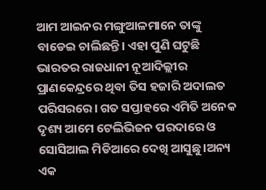ଆମ ଆଇନର ମଙ୍ଗୁଆଳମାନେ ତାଙ୍କୁ ବାଡେଇ ଚାଲିଛନ୍ତି। ଏହା ପୁଣି ଘଟୁଛି ଭାରତର ରାଜଧାନୀ ନୂଆଦିଲ୍ଲୀର ପ୍ରାଣକେନ୍ଦ୍ରରେ ଥିବା ତିସ ହଜାରି ଅଦାଲତ ପରିସରରେ। ଗତ ସପ୍ତାହରେ ଏମିତି ଅନେକ ଦୃଶ୍ୟ ଆମେ ଟେଲିଭିଜନ ପରଦାରେ ଓ ସୋସିଆଲ ମିଡିଆରେ ଦେଖି ଆସୁଛୁ।ଅନ୍ୟ ଏକ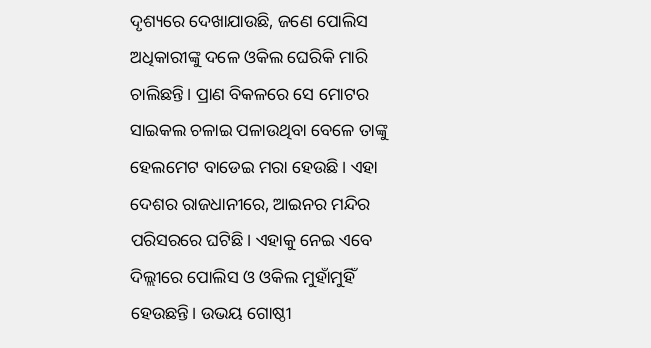ଦୃଶ୍ୟରେ ଦେଖାଯାଉଛି, ଜଣେ ପୋଲିସ ଅଧିକାରୀଙ୍କୁ ଦଳେ ଓକିଲ ଘେରିକି ମାରି ଚାଲିଛନ୍ତି। ପ୍ରାଣ ବିକଳରେ ସେ ମୋଟର ସାଇକଲ ଚଳାଇ ପଳାଉଥିବା ବେଳେ ତାଙ୍କୁ ହେଲମେଟ ବାଡେଇ ମରା ହେଉଛି। ଏହା ଦେଶର ରାଜଧାନୀରେ, ଆଇନର ମନ୍ଦିର ପରିସରରେ ଘଟିଛି। ଏହାକୁ ନେଇ ଏବେ ଦିଲ୍ଲୀରେ ପୋଲିସ ଓ ଓକିଲ ମୁହାଁମୁହିଁ ହେଉଛନ୍ତି। ଉଭୟ ଗୋଷ୍ଠୀ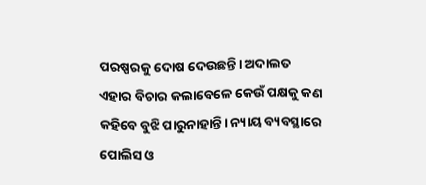ପରଷ୍ପରକୁ ଦୋଷ ଦେଉଛନ୍ତି। ଅଦାଲତ ଏହାର ବିଚାର କଲାବେଳେ କେଉଁ ପକ୍ଷକୁ କଣ କହିବେ ବୁଝି ପାରୁନାହାନ୍ତି। ନ୍ୟାୟ ବ୍ୟବସ୍ଥାରେ ପୋଲିସ ଓ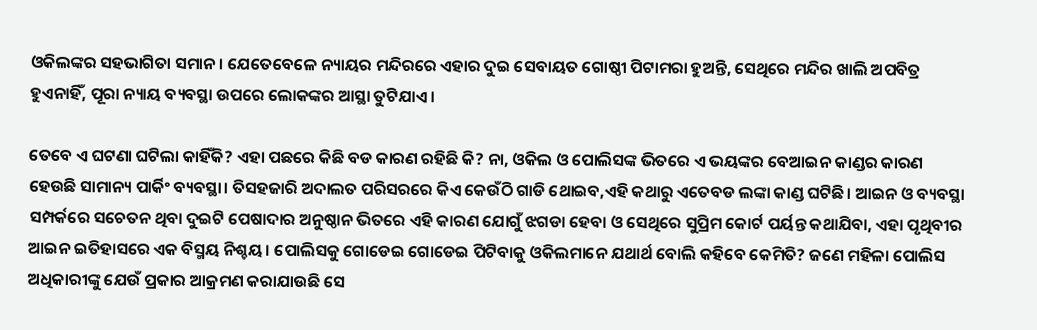ଓକିଲଙ୍କର ସହଭାଗିତା ସମାନ। ଯେତେବେଳେ ନ୍ୟାୟର ମନ୍ଦିରରେ ଏହାର ଦୁଇ ସେବାୟତ ଗୋଷ୍ଠୀ ପିଟାମରା ହୁଅନ୍ତି, ସେଥିରେ ମନ୍ଦିର ଖାଲି ଅପବିତ୍ର ହୁଏନାହିଁ, ପୂରା ନ୍ୟାୟ ବ୍ୟବସ୍ଥା ଉପରେ ଲୋକଙ୍କର ଆସ୍ଥା ତୁଟିଯାଏ।

ତେବେ ଏ ଘଟଣା ଘଟିଲା କାହିଁକି? ଏହା ପଛରେ କିଛି ବଡ କାରଣ ରହିଛି କି? ନା, ଓକିଲ ଓ ପୋଲିସଙ୍କ ଭିତରେ ଏ ଭୟଙ୍କର ବେଆଇନ କାଣ୍ଡର କାରଣ ହେଉଛି ସାମାନ୍ୟ ପାର୍କିଂ ବ୍ୟବସ୍ଥା। ତିସହଜାରି ଅଦାଲତ ପରିସରରେ କିଏ କେଉଁଠି ଗାଡି ଥୋଇବ,ଏହି କଥାରୁ ଏତେବଡ ଲଙ୍କା କାଣ୍ଡ ଘଟିଛି। ଆଇନ ଓ ବ୍ୟବସ୍ଥା ସମ୍ପର୍କରେ ସଚେତନ ଥିବା ଦୁଇଟି ପେଷାଦାର ଅନୁଷ୍ଠାନ ଭିତରେ ଏହି କାରଣ ଯୋଗୁଁ ଝଗଡା ହେବା ଓ ସେଥିରେ ସୁପ୍ରିମ କୋର୍ଟ ପର୍ୟନ୍ତ କଥାଯିବା, ଏହା ପୃଥିବୀର ଆଇନ ଇତିହାସରେ ଏକ ବିସ୍ମୟ ନିଶ୍ଚୟ। ପୋଲିସକୁ ଗୋଡେଇ ଗୋଡେଇ ପିଟିବାକୁ ଓକିଲମାନେ ଯଥାର୍ଥ ବୋଲି କହିବେ କେମିତି? ଜଣେ ମହିଳା ପୋଲିସ ଅଧିକାରୀଙ୍କୁ ଯେଉଁ ପ୍ରକାର ଆକ୍ରମଣ କରାଯାଉଛି ସେ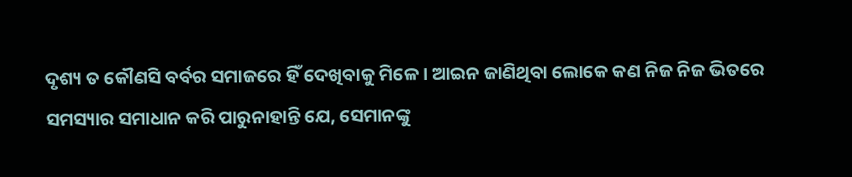ଦୃଶ୍ୟ ତ କୌଣସି ବର୍ବର ସମାଜରେ ହିଁ ଦେଖିବାକୁ ମିଳେ। ଆଇନ ଜାଣିଥିବା ଲୋକେ କଣ ନିଜ ନିଜ ଭିତରେ ସମସ୍ୟାର ସମାଧାନ କରି ପାରୁନାହାନ୍ତି ଯେ, ସେମାନଙ୍କୁ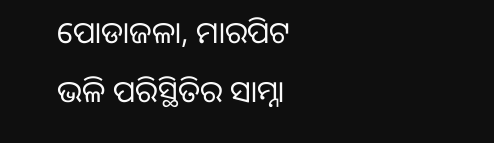ପୋଡାଜଳା, ମାରପିଟ ଭଳି ପରିସ୍ଥିତିର ସାମ୍ନା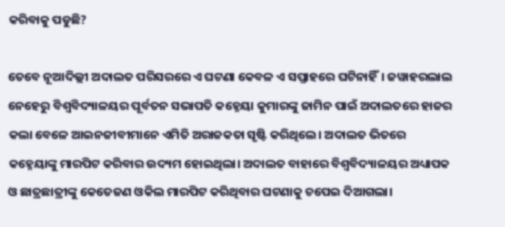କରିବାକୁ ପଡୁଛି?

ତେବେ ନୂଆଦିଲ୍ଲୀ ଅଦାଲତ ପରିସରରେ ଏ ଘଟଣା କେବଳ ଏ ସପ୍ତାହରେ ଘଟିନାହିଁ। ଜୱାହରଲାଲ ନେହେରୁ ବିଶ୍ବବିଦ୍ୟାଳୟର ପୂର୍ବତନ ସଭାପତି କହ୍ନେୟା କୁମାରଙ୍କୁ ଜାମିନ ପାଇଁ ଅଦାଲତରେ ହାଜର କଲା ବେଳେ ଆଇନଜୀବୀମାନେ ଏମିତି ଅରାଜକତା ସୃଷ୍ଟି କରିଥିଲେ। ଅଦାଲତ ଭିତରେ କହ୍ନେୟାଙ୍କୁ ମାରପିଟ କରିବାର ଉଦ୍ୟମ ହୋଇଥିଲା। ଅଦାଲତ ବାହାରେ ବିଶ୍ବବିଦ୍ୟାଳୟର ଅଧ୍ୟାପକ ଓ ଛାତ୍ରଛାତ୍ରୀଙ୍କୁ କେତେଜଣ ଓକିଲ ମାରପିଟ କରିଥିବାର ଘଟଣାକୁ ଚପେଇ ଦିଆଗଲା।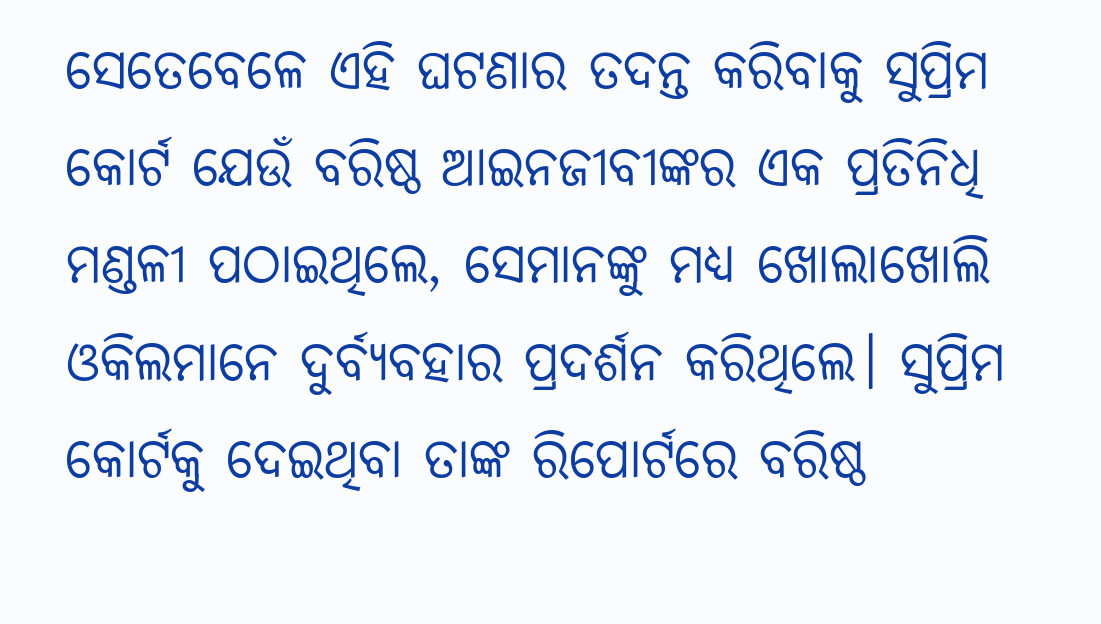ସେତେବେଳେ ଏହି ଘଟଣାର ତଦନ୍ତ କରିବାକୁ ସୁପ୍ରିମ କୋର୍ଟ ଯେଉଁ ବରିଷ୍ଠ ଆଇନଜୀବୀଙ୍କର ଏକ ପ୍ରତିନିଧି ମଣ୍ଡଳୀ ପଠାଇଥିଲେ, ସେମାନଙ୍କୁ ମଧ୍ୟ ଖୋଲାଖୋଲି ଓକିଲମାନେ ଦୁର୍ବ୍ୟବହାର ପ୍ରଦର୍ଶନ କରିଥିଲେ। ସୁପ୍ରିମ କୋର୍ଟକୁ ଦେଇଥିବା ତାଙ୍କ ରିପୋର୍ଟରେ ବରିଷ୍ଠ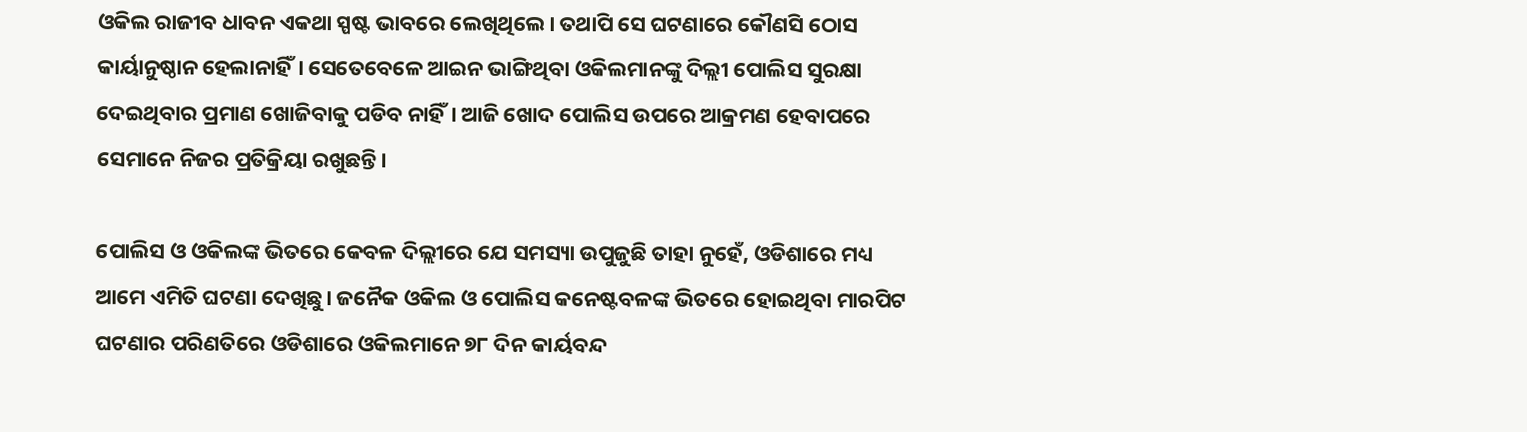ଓକିଲ ରାଜୀବ ଧାବନ ଏକଥା ସ୍ପଷ୍ଟ ଭାବରେ ଲେଖିଥିଲେ। ତଥାପି ସେ ଘଟଣାରେ କୌଣସି ଠୋସ କାର୍ୟାନୁଷ୍ଠାନ ହେଲାନାହିଁ। ସେତେବେଳେ ଆଇନ ଭାଙ୍ଗିଥିବା ଓକିଲମାନଙ୍କୁ ଦିଲ୍ଲୀ ପୋଲିସ ସୁରକ୍ଷା ଦେଇଥିବାର ପ୍ରମାଣ ଖୋଜିବାକୁ ପଡିବ ନାହିଁ। ଆଜି ଖୋଦ ପୋଲିସ ଉପରେ ଆକ୍ରମଣ ହେବାପରେ ସେମାନେ ନିଜର ପ୍ରତିକ୍ରିୟା ରଖୁଛନ୍ତି।

ପୋଲିସ ଓ ଓକିଲଙ୍କ ଭିତରେ କେବଳ ଦିଲ୍ଲୀରେ ଯେ ସମସ୍ୟା ଉପୁଜୁଛି ତାହା ନୁହେଁ, ଓଡିଶାରେ ମଧ୍ୟ ଆମେ ଏମିତି ଘଟଣା ଦେଖିଛୁ। ଜନୈକ ଓକିଲ ଓ ପୋଲିସ କନେଷ୍ଟବଳଙ୍କ ଭିତରେ ହୋଇଥିବା ମାରପିଟ ଘଟଣାର ପରିଣତିରେ ଓଡିଶାରେ ଓକିଲମାନେ ୭୮ ଦିନ କାର୍ୟବନ୍ଦ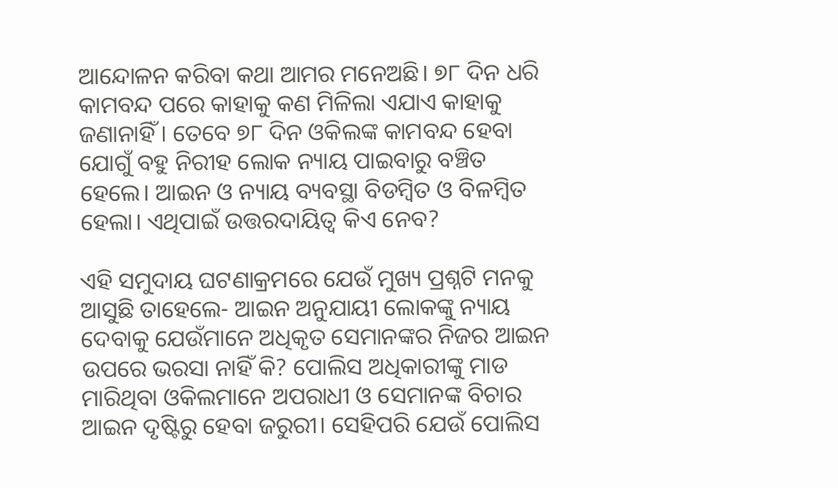ଆନ୍ଦୋଳନ କରିବା କଥା ଆମର ମନେଅଛି। ୭୮ ଦିନ ଧରି କାମବନ୍ଦ ପରେ କାହାକୁ କଣ ମିଳିଲା ଏଯାଏ କାହାକୁ ଜଣାନାହିଁ। ତେବେ ୭୮ ଦିନ ଓକିଲଙ୍କ କାମବନ୍ଦ ହେବା ଯୋଗୁଁ ବହୁ ନିରୀହ ଲୋକ ନ୍ୟାୟ ପାଇବାରୁ ବଞ୍ଚିତ ହେଲେ। ଆଇନ ଓ ନ୍ୟାୟ ବ୍ୟବସ୍ଥା ବିଡମ୍ବିତ ଓ ବିଳମ୍ବିତ ହେଲା। ଏଥିପାଇଁ ଉତ୍ତରଦାୟିତ୍ଵ କିଏ ନେବ?

ଏହି ସମୁଦାୟ ଘଟଣାକ୍ରମରେ ଯେଉଁ ମୁଖ୍ୟ ପ୍ରଶ୍ନଟି ମନକୁ ଆସୁଛି ତାହେଲେ- ଆଇନ ଅନୁଯାୟୀ ଲୋକଙ୍କୁ ନ୍ୟାୟ ଦେବାକୁ ଯେଉଁମାନେ ଅଧିକୃତ ସେମାନଙ୍କର ନିଜର ଆଇନ ଉପରେ ଭରସା ନାହିଁ କି? ପୋଲିସ ଅଧିକାରୀଙ୍କୁ ମାଡ ମାରିଥିବା ଓକିଲମାନେ ଅପରାଧୀ ଓ ସେମାନଙ୍କ ବିଚାର ଆଇନ ଦୃଷ୍ଟିରୁ ହେବା ଜରୁରୀ। ସେହିପରି ଯେଉଁ ପୋଲିସ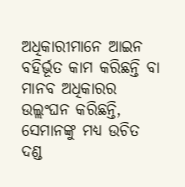ଅଧିକାରୀମାନେ ଆଇନ ବହିର୍ଭୂତ କାମ କରିଛନ୍ତି ବା ମାନବ ଅଧିକାରର ଉଲ୍ଲଂଘନ କରିଛନ୍ତି, ସେମାନଙ୍କୁ ମଧ୍ୟ ଉଚିତ ଦଣ୍ଡ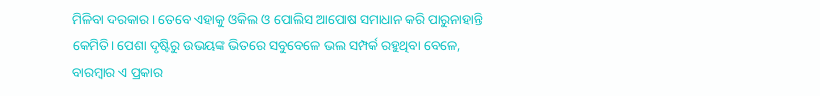ମିଳିବା ଦରକାର। ତେବେ ଏହାକୁ ଓକିଲ ଓ ପୋଲିସ ଆପୋଷ ସମାଧାନ କରି ପାରୁନାହାନ୍ତି କେମିତି। ପେଶା ଦୃଷ୍ଟିରୁ ଉଭୟଙ୍କ ଭିତରେ ସବୁବେଳେ ଭଲ ସମ୍ପର୍କ ରହୁଥିବା ବେଳେ, ବାରମ୍ବାର ଏ ପ୍ରକାର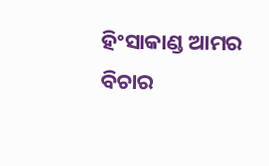ହିଂସାକାଣ୍ଡ ଆମର ବିଚାର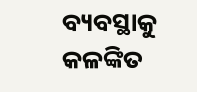ବ୍ୟବସ୍ଥାକୁ କଳଙ୍କିତ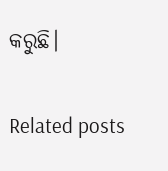କରୁଛି।

Related posts